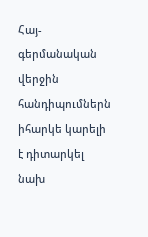Հայ-գերմանական վերջին հանդիպումներն իհարկե կարելի է դիտարկել նախ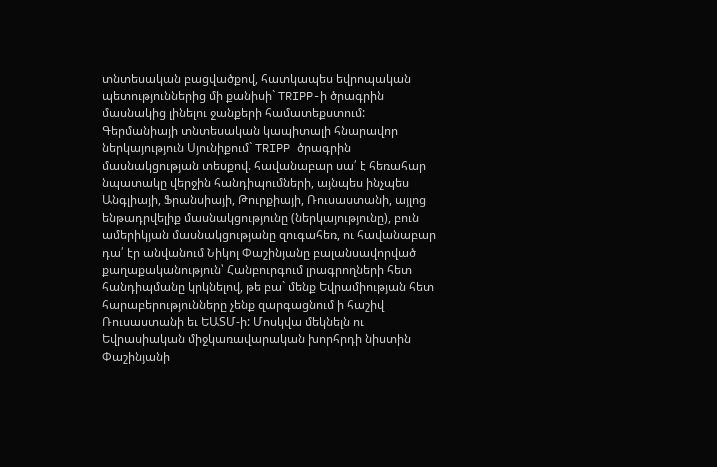տնտեսական բացվածքով, հատկապես եվրոպական պետություններից մի քանիսի` TRIPP-ի ծրագրին մասնակից լինելու ջանքերի համատեքստում:
Գերմանիայի տնտեսական կապիտալի հնարավոր ներկայություն Սյունիքում` TRIPP ծրագրին մասնակցության տեսքով. հավանաբար սա՛ է հեռահար նպատակը վերջին հանդիպումների, այնպես ինչպես Անգլիայի, Ֆրանսիայի, Թուրքիայի, Ռուսաստանի, այլոց ենթադրվելիք մասնակցությունը (ներկայությունը), բուն ամերիկյան մասնակցությանը զուգահեռ, ու հավանաբար դա՛ էր անվանում Նիկոլ Փաշինյանը բալանսավորված քաղաքականություն՝ Հանբուրգում լրագրողների հետ հանդիպմանը կրկնելով, թե բա` մենք Եվրամիության հետ հարաբերությունները չենք զարգացնում ի հաշիվ Ռուսաստանի եւ ԵԱՏՄ-ի: Մոսկվա մեկնելն ու Եվրասիական միջկառավարական խորհրդի նիստին Փաշինյանի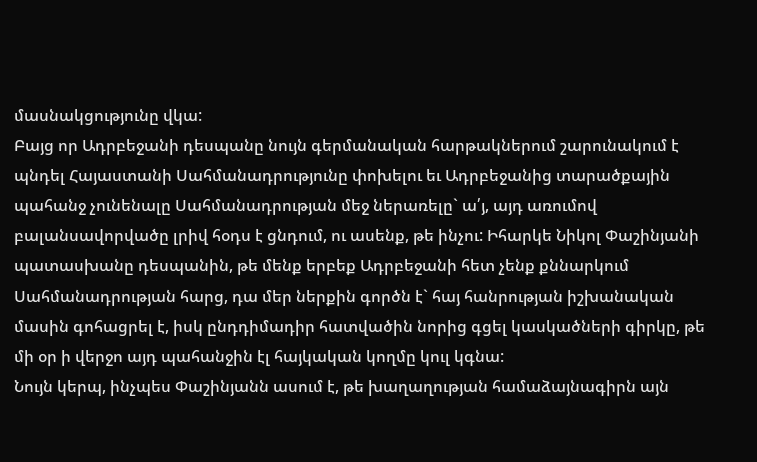մասնակցությունը վկա:
Բայց որ Ադրբեջանի դեսպանը նույն գերմանական հարթակներում շարունակում է պնդել Հայաստանի Սահմանադրությունը փոխելու եւ Ադրբեջանից տարածքային պահանջ չունենալը Սահմանադրության մեջ ներառելը` ա՛յ, այդ առումով բալանսավորվածը լրիվ հօդս է ցնդում, ու ասենք, թե ինչու: Իհարկե Նիկոլ Փաշինյանի պատասխանը դեսպանին, թե մենք երբեք Ադրբեջանի հետ չենք քննարկում Սահմանադրության հարց, դա մեր ներքին գործն է` հայ հանրության իշխանական մասին գոհացրել է, իսկ ընդդիմադիր հատվածին նորից գցել կասկածների գիրկը, թե մի օր ի վերջո այդ պահանջին էլ հայկական կողմը կուլ կգնա:
Նույն կերպ, ինչպես Փաշինյանն ասում է, թե խաղաղության համաձայնագիրն այն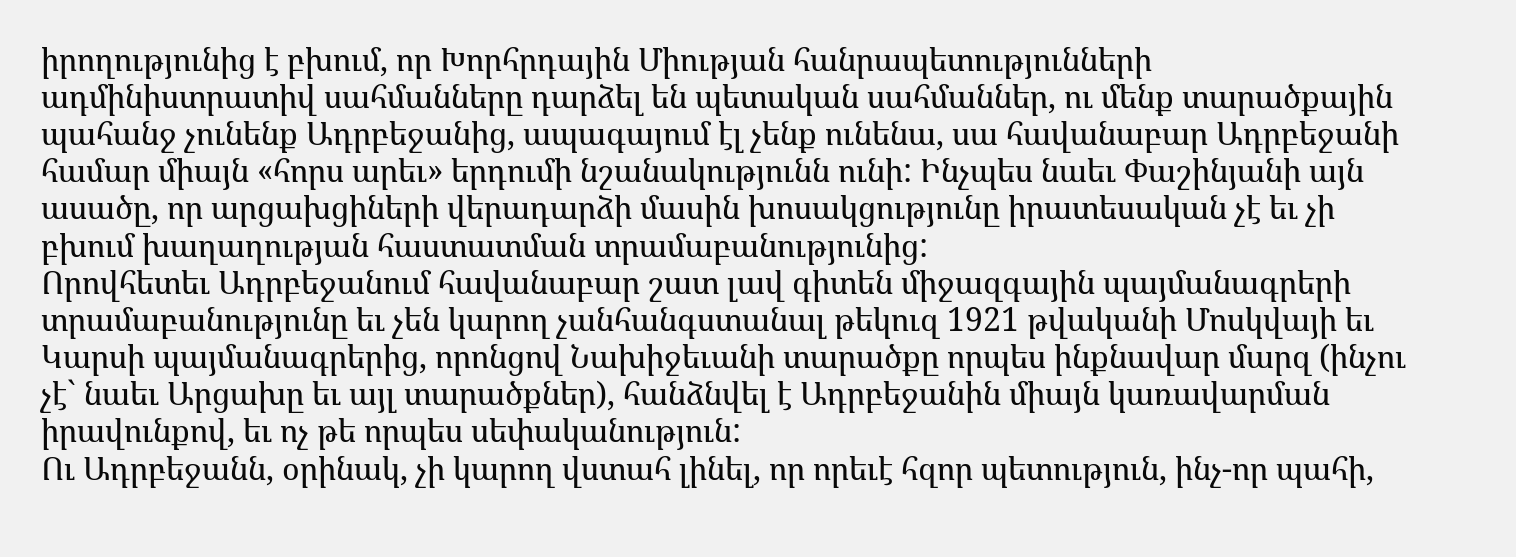իրողությունից է բխում, որ Խորհրդային Միության հանրապետությունների ադմինիստրատիվ սահմանները դարձել են պետական սահմաններ, ու մենք տարածքային պահանջ չունենք Ադրբեջանից, ապագայում էլ չենք ունենա, սա հավանաբար Ադրբեջանի համար միայն «հորս արեւ» երդումի նշանակությունն ունի: Ինչպես նաեւ Փաշինյանի այն ասածը, որ արցախցիների վերադարձի մասին խոսակցությունը իրատեսական չէ եւ չի բխում խաղաղության հաստատման տրամաբանությունից:
Որովհետեւ Ադրբեջանում հավանաբար շատ լավ գիտեն միջազգային պայմանագրերի տրամաբանությունը եւ չեն կարող չանհանգստանալ թեկուզ 1921 թվականի Մոսկվայի եւ Կարսի պայմանագրերից, որոնցով Նախիջեւանի տարածքը որպես ինքնավար մարզ (ինչու չէ` նաեւ Արցախը եւ այլ տարածքներ), հանձնվել է Ադրբեջանին միայն կառավարման իրավունքով, եւ ոչ թե որպես սեփականություն:
Ու Ադրբեջանն, օրինակ, չի կարող վստահ լինել, որ որեւէ հզոր պետություն, ինչ-որ պահի,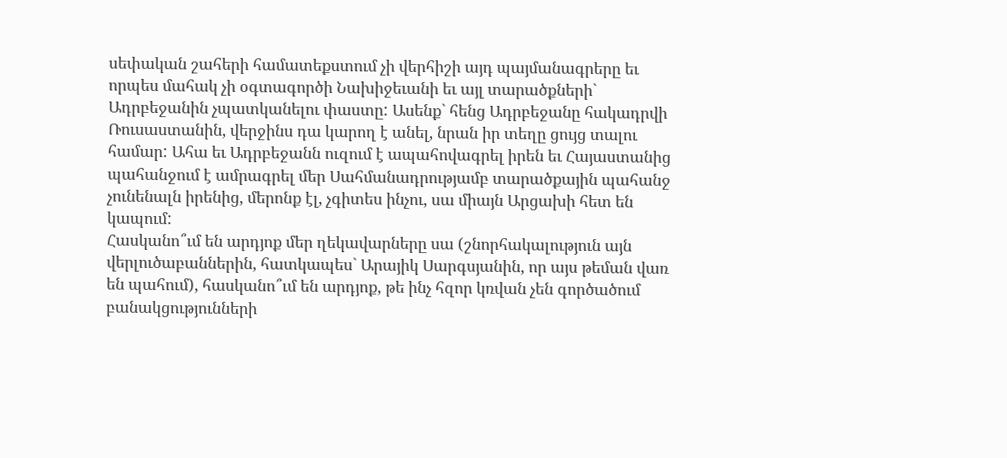սեփական շահերի համատեքստում չի վերհիշի այդ պայմանագրերը եւ որպես մահակ չի օգտագործի Նախիջեւանի եւ այլ տարածքների` Ադրբեջանին չպատկանելու փաստը: Ասենք` հենց Ադրբեջանը հակադրվի Ռուսաստանին, վերջինս դա կարող է անել, նրան իր տեղը ցույց տալու համար: Ահա եւ Ադրբեջանն ուզում է ապահովագրել իրեն եւ Հայաստանից պահանջում է ամրագրել մեր Սահմանադրությամբ տարածքային պահանջ չունենալն իրենից, մերոնք էլ, չգիտես ինչու, սա միայն Արցախի հետ են կապում:
Հասկանո՞ւմ են արդյոք մեր ղեկավարները սա (շնորհակալություն այն վերլուծաբաններին, հատկապես` Արայիկ Սարգսյանին, որ այս թեման վառ են պահում), հասկանո՞ւմ են արդյոք, թե ինչ հզոր կռվան չեն գործածում բանակցությունների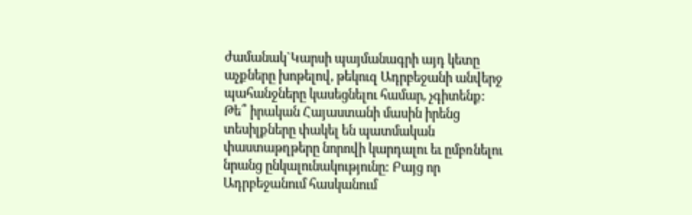ժամանակ`Կարսի պայմանագրի այդ կետը աչքները խոթելով, թեկուզ Ադրբեջանի անվերջ պահանջները կասեցնելու համար, չգիտենք: Թե՞ իրական Հայաստանի մասին իրենց տեսիլքները փակել են պատմական փաստաթղթերը նորովի կարդալու եւ ըմբռնելու նրանց ընկալունակությունը: Բայց որ Ադրբեջանում հասկանում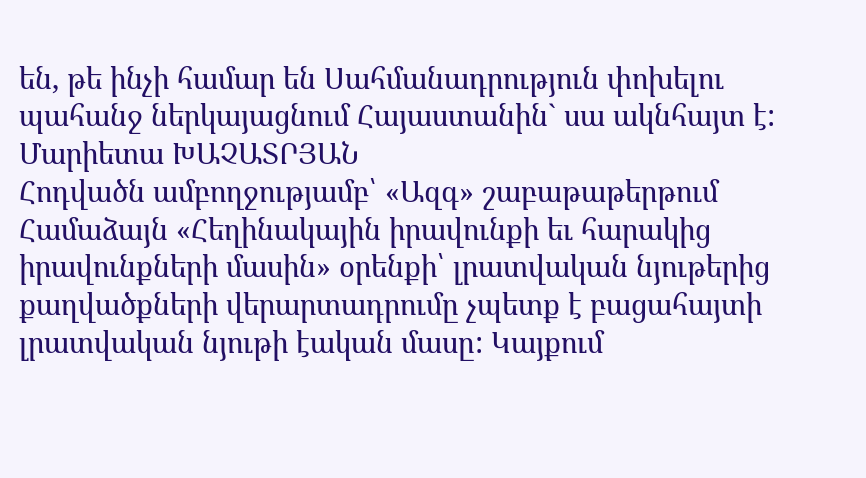են, թե ինչի համար են Սահմանադրություն փոխելու պահանջ ներկայացնում Հայաստանին` սա ակնհայտ է:
Մարիետա ԽԱՉԱՏՐՅԱՆ
Հոդվածն ամբողջությամբ՝ «Ազգ» շաբաթաթերթում
Համաձայն «Հեղինակային իրավունքի եւ հարակից իրավունքների մասին» օրենքի՝ լրատվական նյութերից քաղվածքների վերարտադրումը չպետք է բացահայտի լրատվական նյութի էական մասը: Կայքում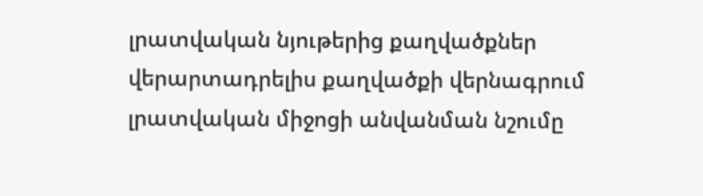լրատվական նյութերից քաղվածքներ վերարտադրելիս քաղվածքի վերնագրում լրատվական միջոցի անվանման նշումը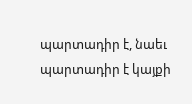պարտադիր է, նաեւ պարտադիր է կայքի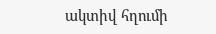ակտիվ հղումի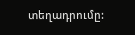տեղադրումը: